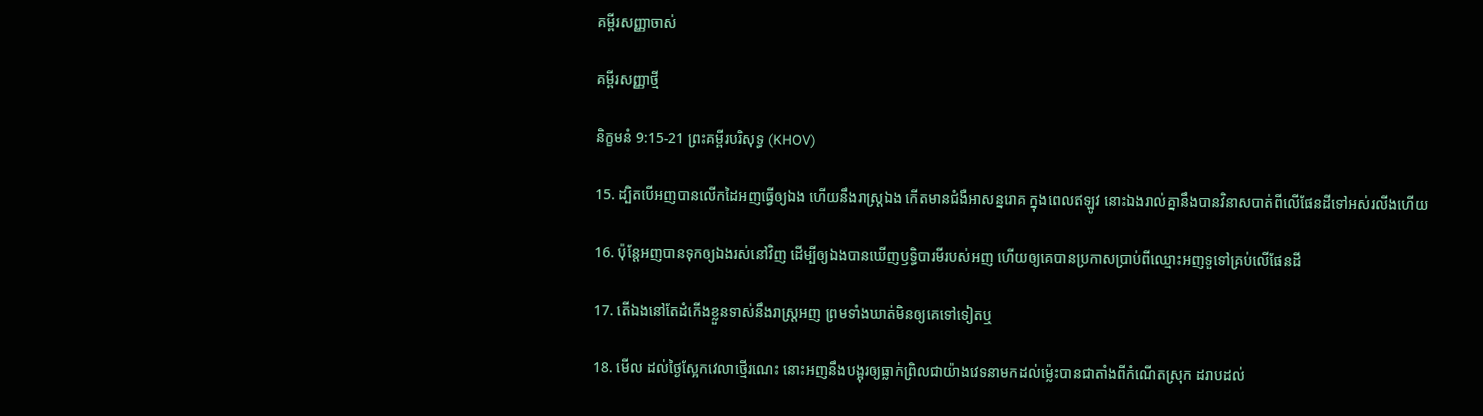គម្ពីរសញ្ញាចាស់

គម្ពីរសញ្ញាថ្មី

និក្ខមនំ 9:15-21 ព្រះគម្ពីរបរិសុទ្ធ (KHOV)

15. ដ្បិតបើអញបានលើកដៃអញធ្វើឲ្យឯង ហើយនឹងរាស្ត្រឯង កើតមានជំងឺអាសន្ន‌រោគ ក្នុងពេលឥឡូវ នោះឯងរាល់គ្នានឹងបានវិនាសបាត់ពីលើផែនដីទៅអស់រលីងហើយ

16. ប៉ុន្តែអញបានទុកឲ្យឯងរស់នៅវិញ ដើម្បីឲ្យឯងបានឃើញឫទ្ធិ‌បារមីរបស់អញ ហើយឲ្យគេបានប្រកាសប្រាប់ពីឈ្មោះអញទួទៅគ្រប់លើផែនដី

17. តើឯងនៅតែដំកើងខ្លួនទាស់នឹងរាស្ត្រអញ ព្រមទាំងឃាត់មិនឲ្យគេទៅទៀតឬ

18. មើល ដល់ថ្ងៃស្អែកវេលាថ្មើរណេះ នោះអញនឹងបង្អុរឲ្យធ្លាក់ព្រិលជាយ៉ាងវេទនាមកដល់‌ម៉្លេះបានជាតាំងពីកំណើតស្រុក ដរាបដល់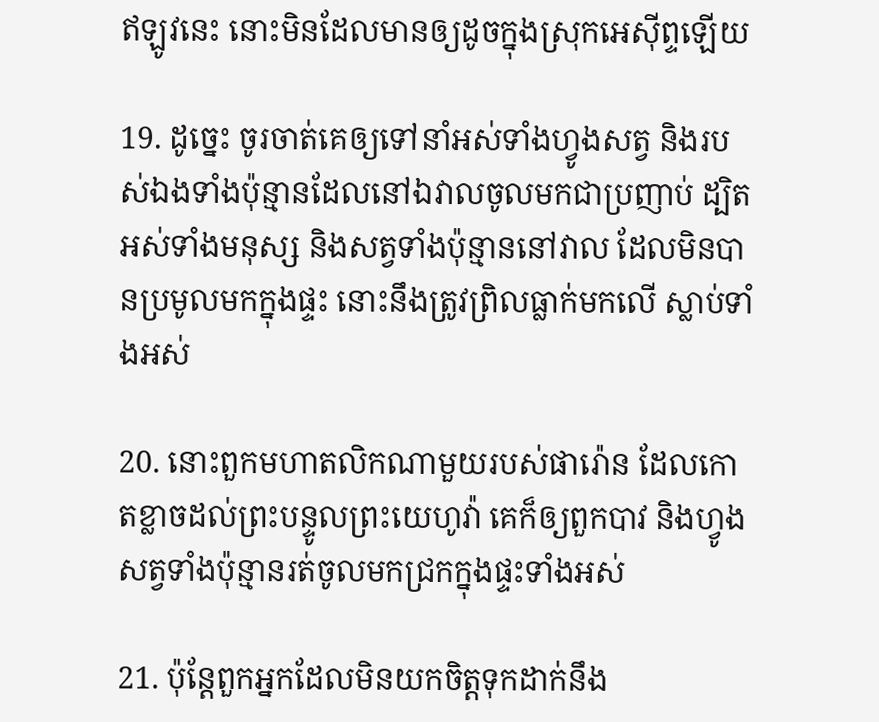ឥឡូវនេះ នោះមិនដែលមានឲ្យដូចក្នុងស្រុកអេស៊ីព្ទឡើយ

19. ដូច្នេះ ចូរចាត់គេឲ្យទៅនាំអស់ទាំងហ្វូងសត្វ និងរបស់ឯងទាំងប៉ុន្មានដែលនៅឯវាលចូលមកជាប្រញាប់ ដ្បិតអស់ទាំងមនុស្ស និងសត្វទាំងប៉ុន្មាននៅវាល ដែលមិនបានប្រមូលមកក្នុងផ្ទះ នោះនឹងត្រូវព្រិលធ្លាក់មកលើ ស្លាប់ទាំងអស់

20. នោះពួកមហា‌តលិកណាមួយរបស់ផារ៉ោន ដែលកោត‌ខ្លាចដល់ព្រះ‌បន្ទូលព្រះ‌យេហូវ៉ា គេក៏ឲ្យពួកបាវ និងហ្វូងសត្វទាំងប៉ុន្មានរត់ចូលមកជ្រកក្នុងផ្ទះទាំងអស់

21. ប៉ុន្តែពួកអ្នកដែលមិនយកចិត្តទុកដាក់នឹង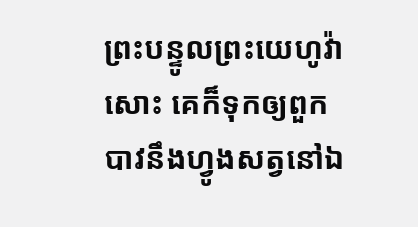ព្រះ‌បន្ទូលព្រះ‌យេហូវ៉ាសោះ គេក៏ទុកឲ្យពួកបាវនឹងហ្វូងសត្វនៅឯ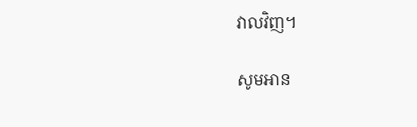វាលវិញ។

សូមអាន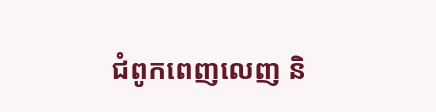ជំពូកពេញលេញ និ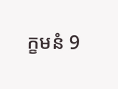ក្ខមនំ 9